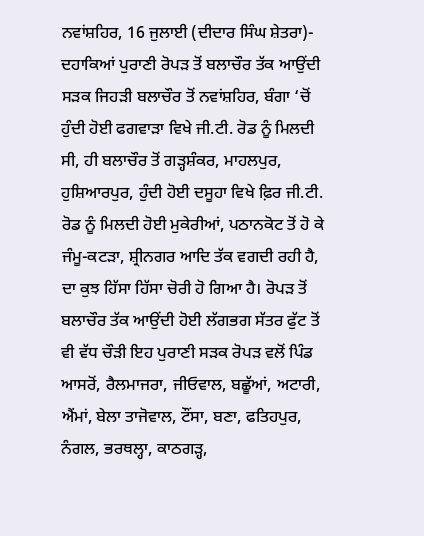ਨਵਾਂਸ਼ਹਿਰ, 16 ਜੁਲਾਈ (ਦੀਦਾਰ ਸਿੰਘ ਸ਼ੇਤਰਾ)- ਦਹਾਕਿਆਂ ਪੁਰਾਣੀ ਰੋਪੜ ਤੋਂ ਬਲਾਚੌਰ ਤੱਕ ਆਉਂਦੀ ਸੜਕ ਜਿਹੜੀ ਬਲਾਚੌਰ ਤੋਂ ਨਵਾਂਸ਼ਹਿਰ, ਬੰਗਾ ‘ਚੋਂ ਹੁੰਦੀ ਹੋਈ ਫਗਵਾੜਾ ਵਿਖੇ ਜੀ.ਟੀ. ਰੋਡ ਨੂੰ ਮਿਲਦੀ ਸੀ, ਹੀ ਬਲਾਚੌਰ ਤੋਂ ਗੜ੍ਹਸ਼ੰਕਰ, ਮਾਹਲਪੁਰ, ਹੁਸ਼ਿਆਰਪੁਰ, ਹੁੰਦੀ ਹੋਈ ਦਸੂਹਾ ਵਿਖੇ ਫ਼ਿਰ ਜੀ.ਟੀ. ਰੋਡ ਨੂੰ ਮਿਲਦੀ ਹੋਈ ਮੁਕੇਰੀਆਂ, ਪਠਾਨਕੋਟ ਤੋਂ ਹੋ ਕੇ ਜੰਮੂ-ਕਟੜਾ, ਸ਼੍ਰੀਨਗਰ ਆਦਿ ਤੱਕ ਵਗਦੀ ਰਹੀ ਹੈ, ਦਾ ਕੁਝ ਹਿੱਸਾ ਹਿੱਸਾ ਚੋਰੀ ਹੋ ਗਿਆ ਹੈ। ਰੋਪੜ ਤੋਂ ਬਲਾਚੌਰ ਤੱਕ ਆਉਂਦੀ ਹੋਈ ਲੱਗਭਗ ਸੱਤਰ ਫੁੱਟ ਤੋਂ ਵੀ ਵੱਧ ਚੌੜੀ ਇਹ ਪੁਰਾਣੀ ਸੜਕ ਰੋਪੜ ਵਲੋਂ ਪਿੰਡ ਆਸਰੋਂ, ਰੈਲਮਾਜਰਾ, ਜੀਓਵਾਲ, ਬਛੂੱਆਂ, ਅਟਾਰੀ, ਐਂਮਾਂ, ਬੇਲਾ ਤਾਜੋਵਾਲ, ਟੌਂਸਾ, ਬਣਾ, ਫਤਿਹਪੁਰ, ਨੰਗਲ, ਭਰਥਲ੍ਹਾ, ਕਾਠਗੜ੍ਹ,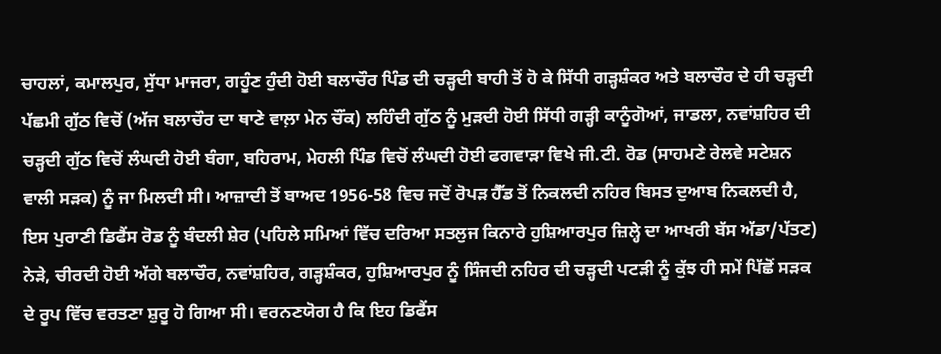ਚਾਹਲਾਂ, ਕਮਾਲਪੁਰ, ਸੁੱਧਾ ਮਾਜਰਾ, ਗਹੂੰਣ ਹੁੰਦੀ ਹੋਈ ਬਲਾਚੌਰ ਪਿੰਡ ਦੀ ਚੜ੍ਹਦੀ ਬਾਹੀ ਤੋਂ ਹੋ ਕੇ ਸਿੱਧੀ ਗੜ੍ਹਸ਼ੰਕਰ ਅਤੇ ਬਲਾਚੌਰ ਦੇ ਹੀ ਚੜ੍ਹਦੀ ਪੱਛਮੀ ਗੁੱਠ ਵਿਚੋਂ (ਅੱਜ ਬਲਾਚੌਰ ਦਾ ਥਾਣੇ ਵਾਲ਼ਾ ਮੇਨ ਚੌਂਕ) ਲਹਿੰਦੀ ਗੁੱਠ ਨੂੰ ਮੁੜਦੀ ਹੋਈ ਸਿੱਧੀ ਗੜ੍ਹੀ ਕਾਨੂੰਗੋਆਂ, ਜਾਡਲਾ, ਨਵਾਂਸ਼ਹਿਰ ਦੀ ਚੜ੍ਹਦੀ ਗੁੱਠ ਵਿਚੋਂ ਲੰਘਦੀ ਹੋਈ ਬੰਗਾ, ਬਹਿਰਾਮ, ਮੇਹਲੀ ਪਿੰਡ ਵਿਚੋਂ ਲੰਘਦੀ ਹੋਈ ਫਗਵਾੜਾ ਵਿਖੇ ਜੀ.ਟੀ. ਰੋਡ (ਸਾਹਮਣੇ ਰੇਲਵੇ ਸਟੇਸ਼ਨ ਵਾਲੀ ਸੜਕ) ਨੂੰ ਜਾ ਮਿਲਦੀ ਸੀ। ਆਜ਼ਾਦੀ ਤੋਂ ਬਾਅਦ 1956-58 ਵਿਚ ਜਦੋਂ ਰੋਪੜ ਹੈੱਡ ਤੋਂ ਨਿਕਲਦੀ ਨਹਿਰ ਬਿਸਤ ਦੁਆਬ ਨਿਕਲਦੀ ਹੈ, ਇਸ ਪੁਰਾਣੀ ਡਿਫੈਂਸ ਰੋਡ ਨੂੰ ਬੰਦਲੀ ਸ਼ੇਰ (ਪਹਿਲੇ ਸਮਿਆਂ ਵਿੱਚ ਦਰਿਆ ਸਤਲੁਜ ਕਿਨਾਰੇ ਹੁਸ਼ਿਆਰਪੁਰ ਜ਼ਿਲ੍ਹੇ ਦਾ ਆਖਰੀ ਬੱਸ ਅੱਡਾ/ਪੱਤਣ) ਨੇੜੇ, ਚੀਰਦੀ ਹੋਈ ਅੱਗੇ ਬਲਾਚੌਰ, ਨਵਾਂਸ਼ਹਿਰ, ਗੜ੍ਹਸ਼ੰਕਰ, ਹੁਸ਼ਿਆਰਪੁਰ ਨੂੰ ਸਿੰਜਦੀ ਨਹਿਰ ਦੀ ਚੜ੍ਹਦੀ ਪਟੜੀ ਨੂੰ ਕੁੱਝ ਹੀ ਸਮੇਂ ਪਿੱਛੋਂ ਸੜਕ ਦੇ ਰੂਪ ਵਿੱਚ ਵਰਤਣਾ ਸ਼ੁਰੂ ਹੋ ਗਿਆ ਸੀ। ਵਰਨਣਯੋਗ ਹੈ ਕਿ ਇਹ ਡਿਫੈਂਸ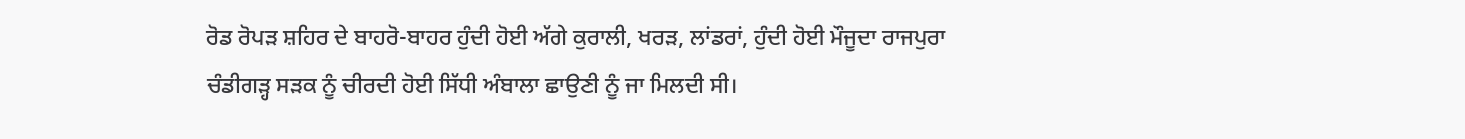ਰੋਡ ਰੋਪੜ ਸ਼ਹਿਰ ਦੇ ਬਾਹਰੋ-ਬਾਹਰ ਹੁੰਦੀ ਹੋਈ ਅੱਗੇ ਕੁਰਾਲੀ, ਖਰੜ, ਲਾਂਡਰਾਂ, ਹੁੰਦੀ ਹੋਈ ਮੌਜੂਦਾ ਰਾਜਪੁਰਾ ਚੰਡੀਗੜ੍ਹ ਸੜਕ ਨੂੰ ਚੀਰਦੀ ਹੋਈ ਸਿੱਧੀ ਅੰਬਾਲਾ ਛਾਉਣੀ ਨੂੰ ਜਾ ਮਿਲਦੀ ਸੀ।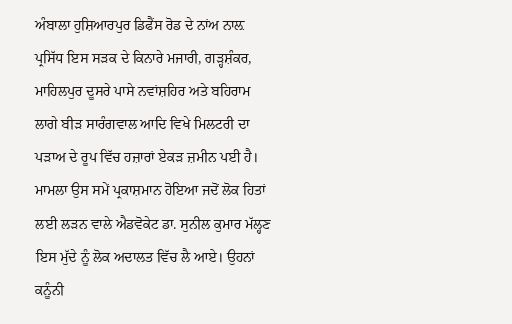ਅੰਬਾਲਾ ਹੁਸ਼ਿਆਰਪੁਰ ਡਿਫੈਂਸ ਰੋਡ ਦੇ ਨਾਂਅ ਨਾਲ਼ ਪ੍ਰਸਿੱਧ ਇਸ ਸੜਕ ਦੇ ਕਿਨਾਰੇ ਮਜਾਰੀ, ਗੜ੍ਹਸ਼ੰਕਰ, ਮਾਹਿਲਪੁਰ ਦੂਸਰੇ ਪਾਸੇ ਨਵਾਂਸ਼ਹਿਰ ਅਤੇ ਬਹਿਰਾਮ ਲਾਗੇ ਬੀੜ ਸਾਰੰਗਵਾਲ ਆਦਿ ਵਿਖੇ ਮਿਲਟਰੀ ਦਾ ਪੜਾਅ ਦੇ ਰੂਪ ਵਿੱਚ ਹਜ਼ਾਰਾਂ ਏਕੜ ਜ਼ਮੀਨ ਪਈ ਹੈ। ਮਾਮਲਾ ਉਸ ਸਮੇਂ ਪ੍ਰਕਾਸ਼ਮਾਨ ਹੋਇਆ ਜਦੋਂ ਲੋਕ ਹਿਤਾਂ ਲਈ ਲੜਨ ਵਾਲੇ ਐਡਵੋਕੇਟ ਡਾ. ਸੁਨੀਲ ਕੁਮਾਰ ਮੱਲ੍ਹਣ ਇਸ ਮੁੱਦੇ ਨੂੰ ਲੋਕ ਅਦਾਲਤ ਵਿੱਚ ਲੈ ਆਏ। ਉਹਨਾਂ ਕਨੂੰਨੀ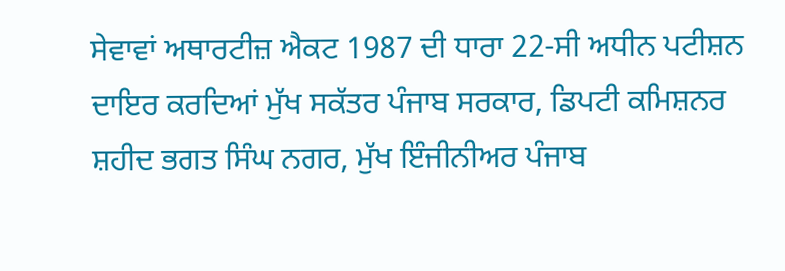ਸੇਵਾਵਾਂ ਅਥਾਰਟੀਜ਼ ਐਕਟ 1987 ਦੀ ਧਾਰਾ 22-ਸੀ ਅਧੀਨ ਪਟੀਸ਼ਨ ਦਾਇਰ ਕਰਦਿਆਂ ਮੁੱਖ ਸਕੱਤਰ ਪੰਜਾਬ ਸਰਕਾਰ, ਡਿਪਟੀ ਕਮਿਸ਼ਨਰ ਸ਼ਹੀਦ ਭਗਤ ਸਿੰਘ ਨਗਰ, ਮੁੱਖ ਇੰਜੀਨੀਅਰ ਪੰਜਾਬ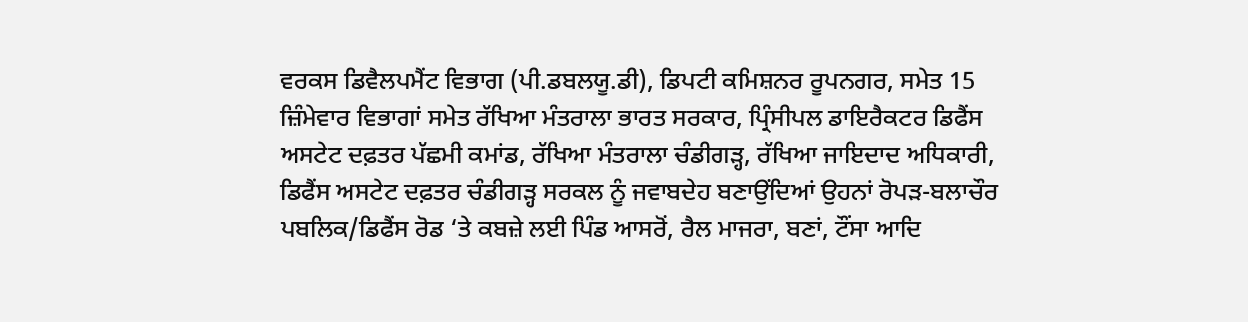ਵਰਕਸ ਡਿਵੈਲਪਮੈਂਟ ਵਿਭਾਗ (ਪੀ.ਡਬਲਯੂ.ਡੀ), ਡਿਪਟੀ ਕਮਿਸ਼ਨਰ ਰੂਪਨਗਰ, ਸਮੇਤ 15 ਜ਼ਿੰਮੇਵਾਰ ਵਿਭਾਗਾਂ ਸਮੇਤ ਰੱਖਿਆ ਮੰਤਰਾਲਾ ਭਾਰਤ ਸਰਕਾਰ, ਪ੍ਰਿੰਸੀਪਲ ਡਾਇਰੈਕਟਰ ਡਿਫੈਂਸ ਅਸਟੇਟ ਦਫ਼ਤਰ ਪੱਛਮੀ ਕਮਾਂਡ, ਰੱਖਿਆ ਮੰਤਰਾਲਾ ਚੰਡੀਗੜ੍ਹ, ਰੱਖਿਆ ਜਾਇਦਾਦ ਅਧਿਕਾਰੀ, ਡਿਫੈਂਸ ਅਸਟੇਟ ਦਫ਼ਤਰ ਚੰਡੀਗੜ੍ਹ ਸਰਕਲ ਨੂੰ ਜਵਾਬਦੇਹ ਬਣਾਉਂਦਿਆਂ ਉਹਨਾਂ ਰੋਪੜ-ਬਲਾਚੌਰ ਪਬਲਿਕ/ਡਿਫੈਂਸ ਰੋਡ ‘ਤੇ ਕਬਜ਼ੇ ਲਈ ਪਿੰਡ ਆਸਰੋਂ, ਰੈਲ ਮਾਜਰਾ, ਬਣਾਂ, ਟੌਂਸਾ ਆਦਿ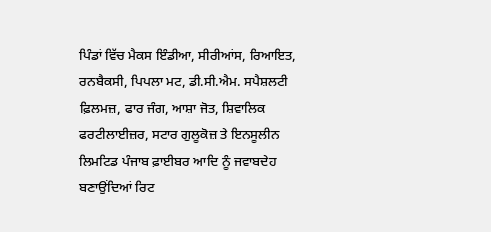ਪਿੰਡਾਂ ਵਿੱਚ ਮੈਕਸ ਇੰਡੀਆ, ਸੀਰੀਆਂਸ, ਰਿਆਇਤ, ਰਨਬੈਕਸੀ, ਪਿਪਲਾ ਮਟ, ਡੀ.ਸੀ.ਐਮ. ਸਪੈਸ਼ਲਟੀ ਫ਼ਿਲਮਜ਼, ਫਾਰ ਜੰਗ, ਆਸ਼ਾ ਜੋਤ, ਸ਼ਿਵਾਲਿਕ ਫਰਟੀਲਾਈਜ਼ਰ, ਸਟਾਰ ਗੁਲੂਕੋਜ਼ ਤੇ ਇਨਸੂਲੀਨ ਲਿਮਟਿਡ ਪੰਜਾਬ ਫ਼ਾਈਬਰ ਆਦਿ ਨੂੰ ਜਵਾਬਦੇਹ ਬਣਾਉਂਦਿਆਂ ਰਿਟ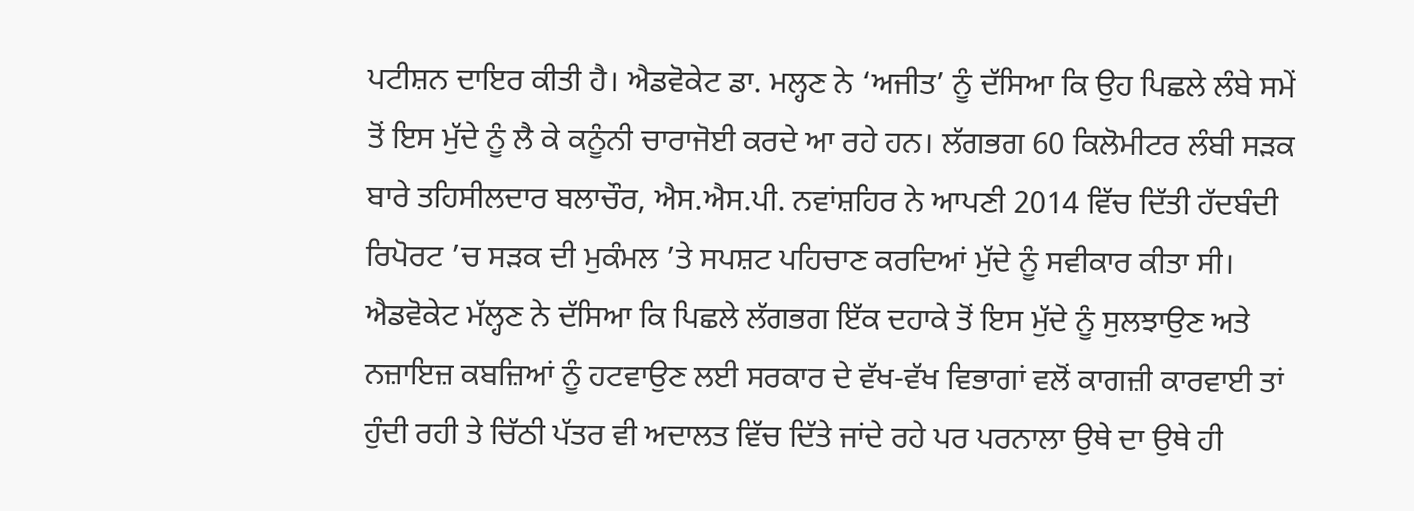ਪਟੀਸ਼ਨ ਦਾਇਰ ਕੀਤੀ ਹੈ। ਐਡਵੋਕੇਟ ਡਾ. ਮਲ੍ਹਣ ਨੇ ‘ਅਜੀਤ’ ਨੂੰ ਦੱਸਿਆ ਕਿ ਉਹ ਪਿਛਲੇ ਲੰਬੇ ਸਮੇਂ ਤੋਂ ਇਸ ਮੁੱਦੇ ਨੂੰ ਲੈ ਕੇ ਕਨੂੰਨੀ ਚਾਰਾਜੋਈ ਕਰਦੇ ਆ ਰਹੇ ਹਨ। ਲੱਗਭਗ 60 ਕਿਲੋਮੀਟਰ ਲੰਬੀ ਸੜਕ ਬਾਰੇ ਤਹਿਸੀਲਦਾਰ ਬਲਾਚੌਰ, ਐਸ.ਐਸ.ਪੀ. ਨਵਾਂਸ਼ਹਿਰ ਨੇ ਆਪਣੀ 2014 ਵਿੱਚ ਦਿੱਤੀ ਹੱਦਬੰਦੀ ਰਿਪੋਰਟ ’ਚ ਸੜਕ ਦੀ ਮੁਕੰਮਲ ’ਤੇ ਸਪਸ਼ਟ ਪਹਿਚਾਣ ਕਰਦਿਆਂ ਮੁੱਦੇ ਨੂੰ ਸਵੀਕਾਰ ਕੀਤਾ ਸੀ। ਐਡਵੋਕੇਟ ਮੱਲ੍ਹਣ ਨੇ ਦੱਸਿਆ ਕਿ ਪਿਛਲੇ ਲੱਗਭਗ ਇੱਕ ਦਹਾਕੇ ਤੋਂ ਇਸ ਮੁੱਦੇ ਨੂੰ ਸੁਲਝਾਉਣ ਅਤੇ ਨਜ਼ਾਇਜ਼ ਕਬਜ਼ਿਆਂ ਨੂੰ ਹਟਵਾਉਣ ਲਈ ਸਰਕਾਰ ਦੇ ਵੱਖ-ਵੱਖ ਵਿਭਾਗਾਂ ਵਲੋਂ ਕਾਗਜ਼ੀ ਕਾਰਵਾਈ ਤਾਂ ਹੁੰਦੀ ਰਹੀ ਤੇ ਚਿੱਠੀ ਪੱਤਰ ਵੀ ਅਦਾਲਤ ਵਿੱਚ ਦਿੱਤੇ ਜਾਂਦੇ ਰਹੇ ਪਰ ਪਰਨਾਲਾ ਉਥੇ ਦਾ ਉਥੇ ਹੀ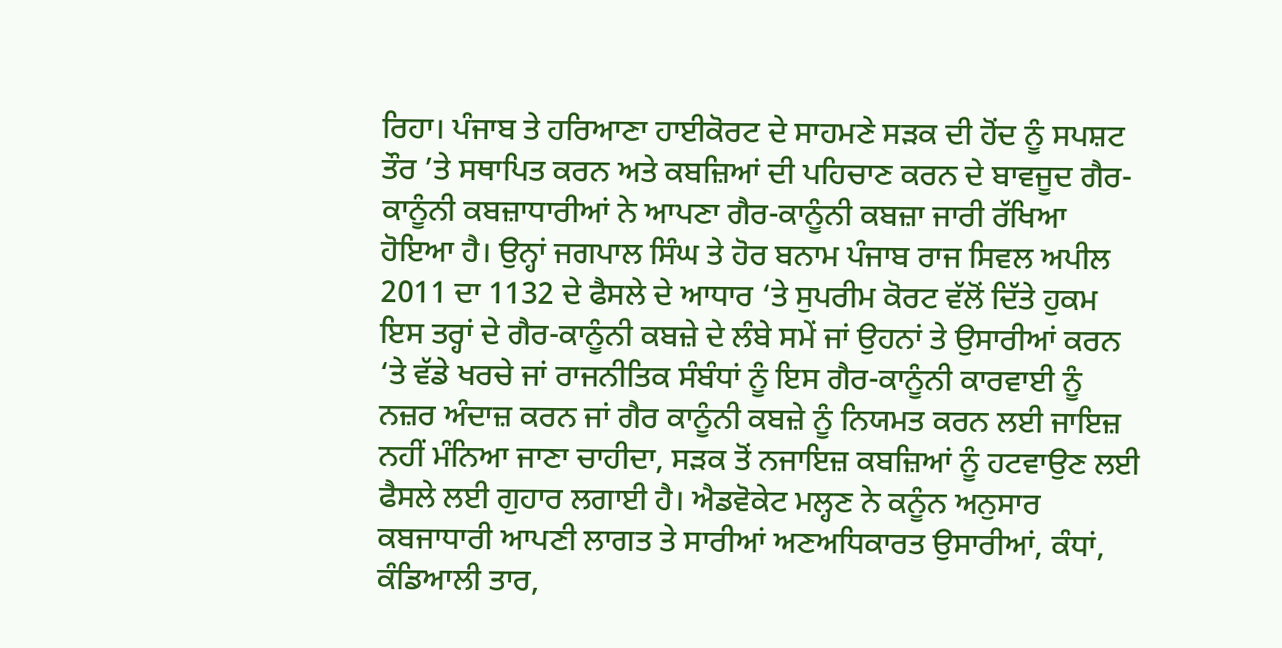ਰਿਹਾ। ਪੰਜਾਬ ਤੇ ਹਰਿਆਣਾ ਹਾਈਕੋਰਟ ਦੇ ਸਾਹਮਣੇ ਸੜਕ ਦੀ ਹੋਂਦ ਨੂੰ ਸਪਸ਼ਟ ਤੌਰ ’ਤੇ ਸਥਾਪਿਤ ਕਰਨ ਅਤੇ ਕਬਜ਼ਿਆਂ ਦੀ ਪਹਿਚਾਣ ਕਰਨ ਦੇ ਬਾਵਜੂਦ ਗੈਰ-ਕਾਨੂੰਨੀ ਕਬਜ਼ਾਧਾਰੀਆਂ ਨੇ ਆਪਣਾ ਗੈਰ-ਕਾਨੂੰਨੀ ਕਬਜ਼ਾ ਜਾਰੀ ਰੱਖਿਆ ਹੋਇਆ ਹੈ। ਉਨ੍ਹਾਂ ਜਗਪਾਲ ਸਿੰਘ ਤੇ ਹੋਰ ਬਨਾਮ ਪੰਜਾਬ ਰਾਜ ਸਿਵਲ ਅਪੀਲ 2011 ਦਾ 1132 ਦੇ ਫੈਸਲੇ ਦੇ ਆਧਾਰ ‘ਤੇ ਸੁਪਰੀਮ ਕੋਰਟ ਵੱਲੋਂ ਦਿੱਤੇ ਹੁਕਮ ਇਸ ਤਰ੍ਹਾਂ ਦੇ ਗੈਰ-ਕਾਨੂੰਨੀ ਕਬਜ਼ੇ ਦੇ ਲੰਬੇ ਸਮੇਂ ਜਾਂ ਉਹਨਾਂ ਤੇ ਉਸਾਰੀਆਂ ਕਰਨ ‘ਤੇ ਵੱਡੇ ਖਰਚੇ ਜਾਂ ਰਾਜਨੀਤਿਕ ਸੰਬੰਧਾਂ ਨੂੰ ਇਸ ਗੈਰ-ਕਾਨੂੰਨੀ ਕਾਰਵਾਈ ਨੂੰ ਨਜ਼ਰ ਅੰਦਾਜ਼ ਕਰਨ ਜਾਂ ਗੈਰ ਕਾਨੂੰਨੀ ਕਬਜ਼ੇ ਨੂੰ ਨਿਯਮਤ ਕਰਨ ਲਈ ਜਾਇਜ਼ ਨਹੀਂ ਮੰਨਿਆ ਜਾਣਾ ਚਾਹੀਦਾ, ਸੜਕ ਤੋਂ ਨਜਾਇਜ਼ ਕਬਜ਼ਿਆਂ ਨੂੰ ਹਟਵਾਉਣ ਲਈ ਫੈਸਲੇ ਲਈ ਗੁਹਾਰ ਲਗਾਈ ਹੈ। ਐਡਵੋਕੇਟ ਮਲ੍ਹਣ ਨੇ ਕਨੂੰਨ ਅਨੁਸਾਰ ਕਬਜਾਧਾਰੀ ਆਪਣੀ ਲਾਗਤ ਤੇ ਸਾਰੀਆਂ ਅਣਅਧਿਕਾਰਤ ਉਸਾਰੀਆਂ, ਕੰਧਾਂ, ਕੰਡਿਆਲੀ ਤਾਰ,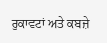ਰੁਕਾਵਟਾਂ ਅਤੇ ਕਬਜ਼ੇ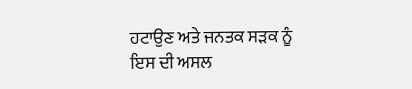ਹਟਾਉਣ ਅਤੇ ਜਨਤਕ ਸੜਕ ਨੂੰ ਇਸ ਦੀ ਅਸਲ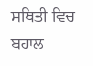ਸਥਿਤੀ ਵਿਚ ਬਹਾਲ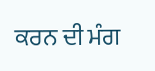ਕਰਨ ਦੀ ਮੰਗ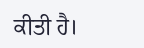ਕੀਤੀ ਹੈ।